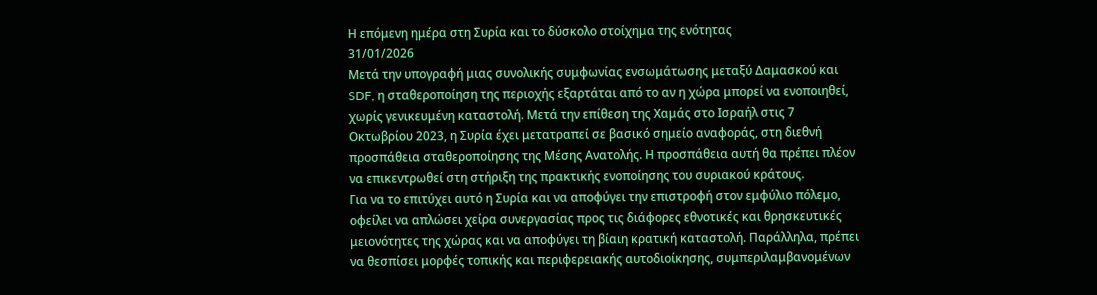Η επόμενη ημέρα στη Συρία και το δύσκολο στοίχημα της ενότητας
31/01/2026
Μετά την υπογραφή μιας συνολικής συμφωνίας ενσωμάτωσης μεταξύ Δαμασκού και SDF, η σταθεροποίηση της περιοχής εξαρτάται από το αν η χώρα μπορεί να ενοποιηθεί, χωρίς γενικευμένη καταστολή. Μετά την επίθεση της Χαμάς στο Ισραήλ στις 7 Οκτωβρίου 2023, η Συρία έχει μετατραπεί σε βασικό σημείο αναφοράς, στη διεθνή προσπάθεια σταθεροποίησης της Μέσης Ανατολής. Η προσπάθεια αυτή θα πρέπει πλέον να επικεντρωθεί στη στήριξη της πρακτικής ενοποίησης του συριακού κράτους.
Για να το επιτύχει αυτό η Συρία και να αποφύγει την επιστροφή στον εμφύλιο πόλεμο, οφείλει να απλώσει χείρα συνεργασίας προς τις διάφορες εθνοτικές και θρησκευτικές μειονότητες της χώρας και να αποφύγει τη βίαιη κρατική καταστολή. Παράλληλα, πρέπει να θεσπίσει μορφές τοπικής και περιφερειακής αυτοδιοίκησης, συμπεριλαμβανομένων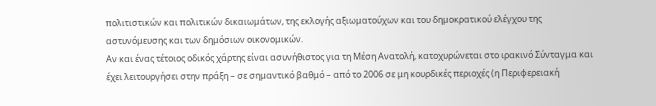πολιτιστικών και πολιτικών δικαιωμάτων, της εκλογής αξιωματούχων και του δημοκρατικού ελέγχου της αστυνόμευσης και των δημόσιων οικονομικών.
Αν και ένας τέτοιος οδικός χάρτης είναι ασυνήθιστος για τη Μέση Ανατολή, κατοχυρώνεται στο ιρακινό Σύνταγμα και έχει λειτουργήσει στην πράξη – σε σημαντικό βαθμό – από το 2006 σε μη κουρδικές περιοχές (η Περιφερειακή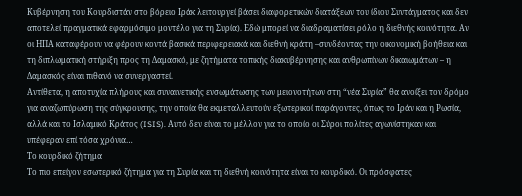Κυβέρνηση του Κουρδιστάν στο βόρειο Ιράκ λειτουργεί βάσει διαφορετικών διατάξεων του ίδιου Συντάγματος και δεν αποτελεί πραγματικά εφαρμόσιμο μοντέλο για τη Συρία). Εδώ μπορεί να διαδραματίσει ρόλο η διεθνής κοινότητα. Αν οι ΗΠΑ καταφέρουν να φέρουν κοντά βασικά περιφερειακά και διεθνή κράτη –συνδέοντας την οικονομική βοήθεια και τη διπλωματική στήριξη προς τη Δαμασκό, με ζητήματα τοπικής διακυβέρνησης και ανθρωπίνων δικαιωμάτων – η Δαμασκός είναι πιθανό να συνεργαστεί.
Αντίθετα, η αποτυχία πλήρους και συναινετικής ενσωμάτωσης των μειονοτήτων στη “νέα Συρία” θα ανοίξει τον δρόμο για αναζωπύρωση της σύγκρουσης, την οποία θα εκμεταλλευτούν εξωτερικοί παράγοντες, όπως το Ιράν και η Ρωσία, αλλά και το Ισλαμικό Κράτος (ISIS). Αυτό δεν είναι το μέλλον για το οποίο οι Σύροι πολίτες αγωνίστηκαν και υπέφεραν επί τόσα χρόνια…
Το κουρδικό ζήτημα
Το πιο επείγον εσωτερικό ζήτημα για τη Συρία και τη διεθνή κοινότητα είναι το κουρδικό. Οι πρόσφατες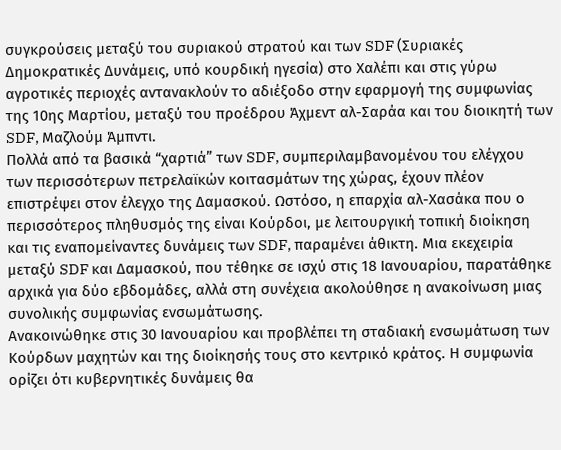συγκρούσεις μεταξύ του συριακού στρατού και των SDF (Συριακές Δημοκρατικές Δυνάμεις, υπό κουρδική ηγεσία) στο Χαλέπι και στις γύρω αγροτικές περιοχές αντανακλούν το αδιέξοδο στην εφαρμογή της συμφωνίας της 10ης Μαρτίου, μεταξύ του προέδρου Άχμεντ αλ-Σαράα και του διοικητή των SDF, Μαζλούμ Άμπντι.
Πολλά από τα βασικά “χαρτιά” των SDF, συμπεριλαμβανομένου του ελέγχου των περισσότερων πετρελαϊκών κοιτασμάτων της χώρας, έχουν πλέον επιστρέψει στον έλεγχο της Δαμασκού. Ωστόσο, η επαρχία αλ-Χασάκα που ο περισσότερος πληθυσμός της είναι Κούρδοι, με λειτουργική τοπική διοίκηση και τις εναπομείναντες δυνάμεις των SDF, παραμένει άθικτη. Μια εκεχειρία μεταξύ SDF και Δαμασκού, που τέθηκε σε ισχύ στις 18 Ιανουαρίου, παρατάθηκε αρχικά για δύο εβδομάδες, αλλά στη συνέχεια ακολούθησε η ανακοίνωση μιας συνολικής συμφωνίας ενσωμάτωσης.
Ανακοινώθηκε στις 30 Ιανουαρίου και προβλέπει τη σταδιακή ενσωμάτωση των Κούρδων μαχητών και της διοίκησής τους στο κεντρικό κράτος. Η συμφωνία ορίζει ότι κυβερνητικές δυνάμεις θα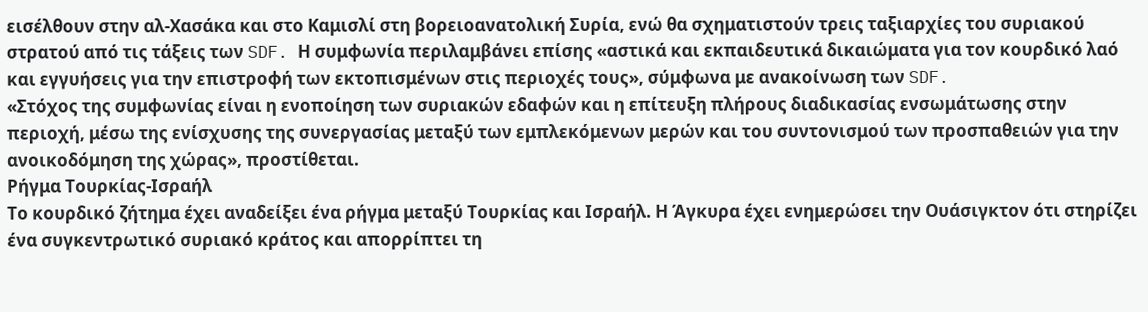εισέλθουν στην αλ-Χασάκα και στο Καμισλί στη βορειοανατολική Συρία, ενώ θα σχηματιστούν τρεις ταξιαρχίες του συριακού στρατού από τις τάξεις των SDF. Η συμφωνία περιλαμβάνει επίσης «αστικά και εκπαιδευτικά δικαιώματα για τον κουρδικό λαό και εγγυήσεις για την επιστροφή των εκτοπισμένων στις περιοχές τους», σύμφωνα με ανακοίνωση των SDF.
«Στόχος της συμφωνίας είναι η ενοποίηση των συριακών εδαφών και η επίτευξη πλήρους διαδικασίας ενσωμάτωσης στην περιοχή, μέσω της ενίσχυσης της συνεργασίας μεταξύ των εμπλεκόμενων μερών και του συντονισμού των προσπαθειών για την ανοικοδόμηση της χώρας», προστίθεται.
Ρήγμα Τουρκίας-Ισραήλ
Το κουρδικό ζήτημα έχει αναδείξει ένα ρήγμα μεταξύ Τουρκίας και Ισραήλ. Η Άγκυρα έχει ενημερώσει την Ουάσιγκτον ότι στηρίζει ένα συγκεντρωτικό συριακό κράτος και απορρίπτει τη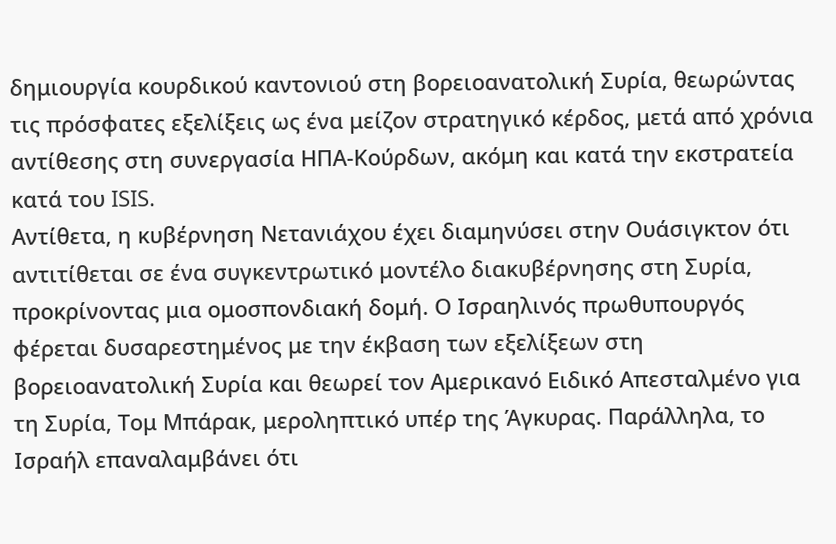δημιουργία κουρδικού καντονιού στη βορειοανατολική Συρία, θεωρώντας τις πρόσφατες εξελίξεις ως ένα μείζον στρατηγικό κέρδος, μετά από χρόνια αντίθεσης στη συνεργασία ΗΠΑ-Κούρδων, ακόμη και κατά την εκστρατεία κατά του ISIS.
Αντίθετα, η κυβέρνηση Νετανιάχου έχει διαμηνύσει στην Ουάσιγκτον ότι αντιτίθεται σε ένα συγκεντρωτικό μοντέλο διακυβέρνησης στη Συρία, προκρίνοντας μια ομοσπονδιακή δομή. Ο Ισραηλινός πρωθυπουργός φέρεται δυσαρεστημένος με την έκβαση των εξελίξεων στη βορειοανατολική Συρία και θεωρεί τον Αμερικανό Ειδικό Απεσταλμένο για τη Συρία, Τομ Μπάρακ, μεροληπτικό υπέρ της Άγκυρας. Παράλληλα, το Ισραήλ επαναλαμβάνει ότι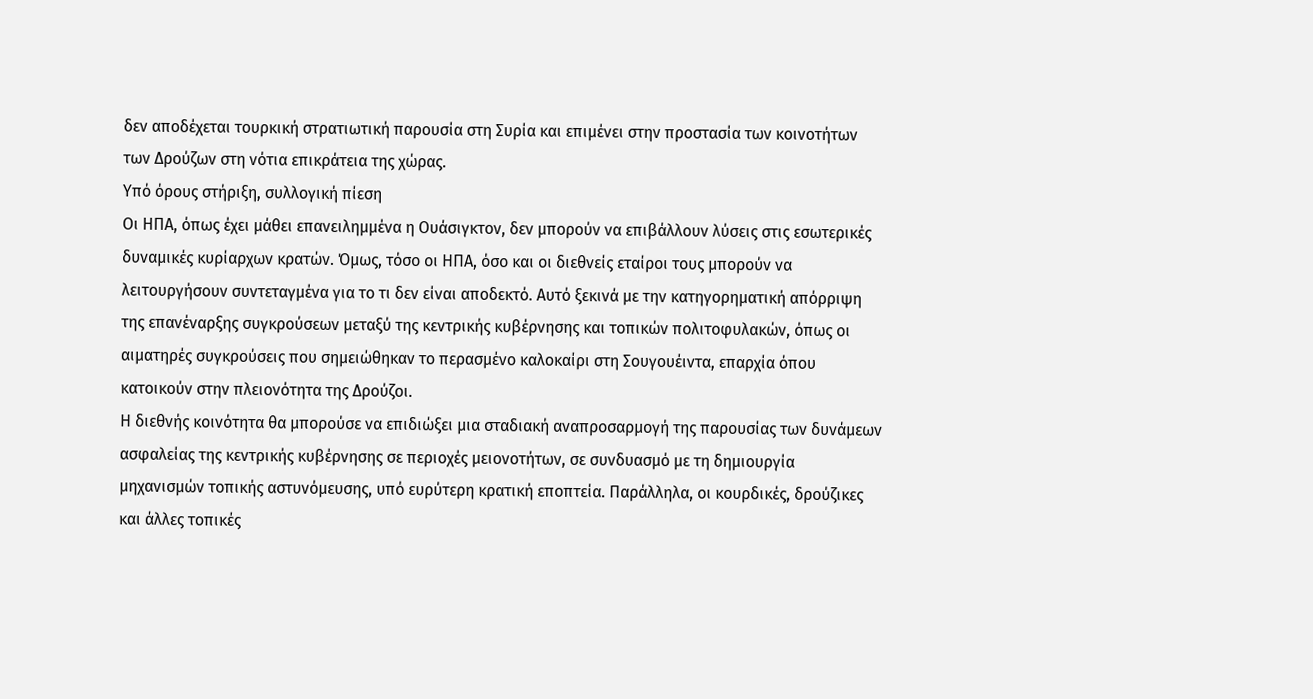δεν αποδέχεται τουρκική στρατιωτική παρουσία στη Συρία και επιμένει στην προστασία των κοινοτήτων των Δρούζων στη νότια επικράτεια της χώρας.
Υπό όρους στήριξη, συλλογική πίεση
Οι ΗΠΑ, όπως έχει μάθει επανειλημμένα η Ουάσιγκτον, δεν μπορούν να επιβάλλουν λύσεις στις εσωτερικές δυναμικές κυρίαρχων κρατών. Όμως, τόσο οι ΗΠΑ, όσο και οι διεθνείς εταίροι τους μπορούν να λειτουργήσουν συντεταγμένα για το τι δεν είναι αποδεκτό. Αυτό ξεκινά με την κατηγορηματική απόρριψη της επανέναρξης συγκρούσεων μεταξύ της κεντρικής κυβέρνησης και τοπικών πολιτοφυλακών, όπως οι αιματηρές συγκρούσεις που σημειώθηκαν το περασμένο καλοκαίρι στη Σουγουέιντα, επαρχία όπου κατοικούν στην πλειονότητα της Δρούζοι.
Η διεθνής κοινότητα θα μπορούσε να επιδιώξει μια σταδιακή αναπροσαρμογή της παρουσίας των δυνάμεων ασφαλείας της κεντρικής κυβέρνησης σε περιοχές μειονοτήτων, σε συνδυασμό με τη δημιουργία μηχανισμών τοπικής αστυνόμευσης, υπό ευρύτερη κρατική εποπτεία. Παράλληλα, οι κουρδικές, δρούζικες και άλλες τοπικές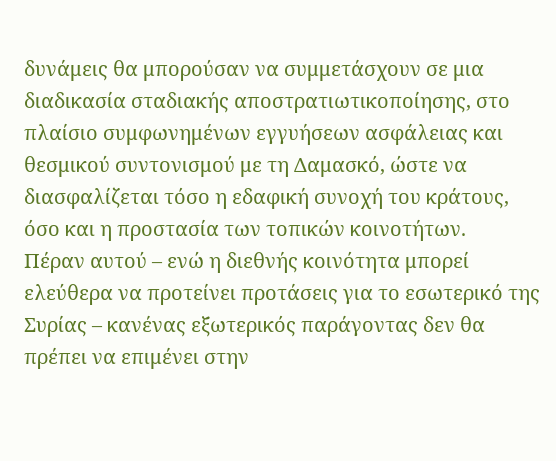δυνάμεις θα μπορούσαν να συμμετάσχουν σε μια διαδικασία σταδιακής αποστρατιωτικοποίησης, στο πλαίσιο συμφωνημένων εγγυήσεων ασφάλειας και θεσμικού συντονισμού με τη Δαμασκό, ώστε να διασφαλίζεται τόσο η εδαφική συνοχή του κράτους, όσο και η προστασία των τοπικών κοινοτήτων.
Πέραν αυτού – ενώ η διεθνής κοινότητα μπορεί ελεύθερα να προτείνει προτάσεις για τo εσωτερικό της Συρίας – κανένας εξωτερικός παράγοντας δεν θα πρέπει να επιμένει στην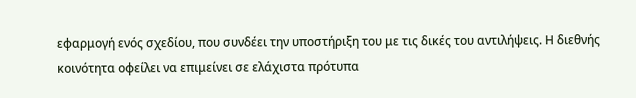εφαρμογή ενός σχεδίου, που συνδέει την υποστήριξη του με τις δικές του αντιλήψεις. Η διεθνής κοινότητα οφείλει να επιμείνει σε ελάχιστα πρότυπα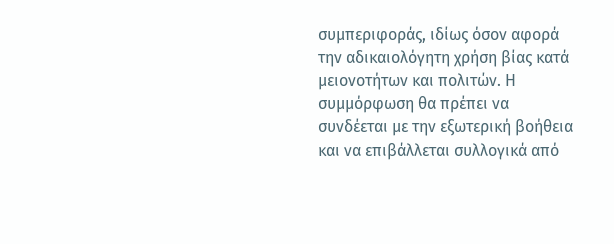συμπεριφοράς, ιδίως όσον αφορά την αδικαιολόγητη χρήση βίας κατά μειονοτήτων και πολιτών. Η συμμόρφωση θα πρέπει να συνδέεται με την εξωτερική βοήθεια και να επιβάλλεται συλλογικά από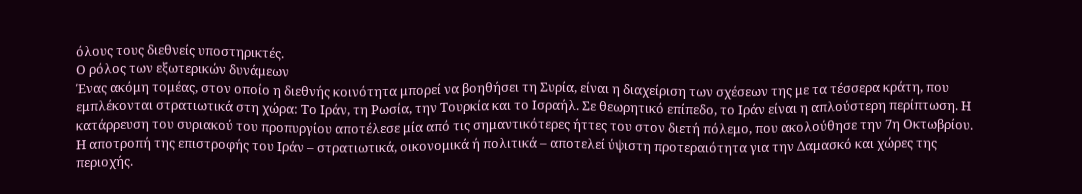όλους τους διεθνείς υποστηρικτές.
Ο ρόλος των εξωτερικών δυνάμεων
Ένας ακόμη τομέας, στον οποίο η διεθνής κοινότητα μπορεί να βοηθήσει τη Συρία, είναι η διαχείριση των σχέσεων της με τα τέσσερα κράτη, που εμπλέκονται στρατιωτικά στη χώρα: Το Ιράν, τη Ρωσία, την Τουρκία και το Ισραήλ. Σε θεωρητικό επίπεδο, το Ιράν είναι η απλούστερη περίπτωση. Η κατάρρευση του συριακού του προπυργίου αποτέλεσε μία από τις σημαντικότερες ήττες του στον διετή πόλεμο, που ακολούθησε την 7η Οκτωβρίου. Η αποτροπή της επιστροφής του Ιράν – στρατιωτικά, οικονομικά ή πολιτικά – αποτελεί ύψιστη προτεραιότητα για την Δαμασκό και χώρες της περιοχής.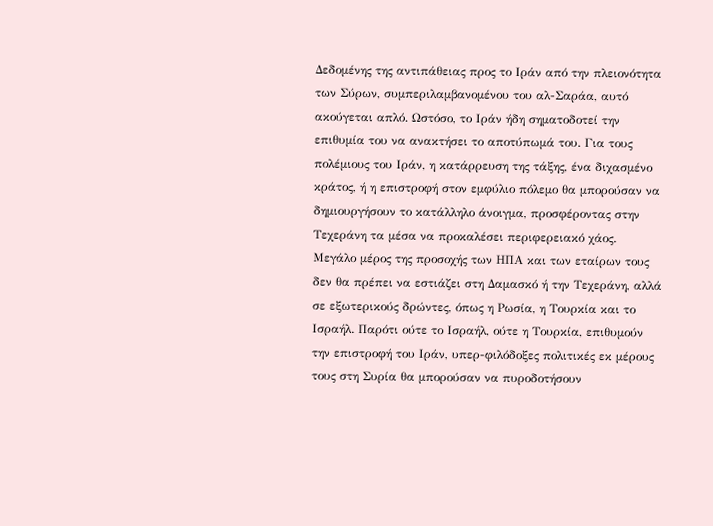Δεδομένης της αντιπάθειας προς το Ιράν από την πλειονότητα των Σύρων, συμπεριλαμβανομένου του αλ-Σαράα, αυτό ακούγεται απλό. Ωστόσο, το Ιράν ήδη σηματοδοτεί την επιθυμία του να ανακτήσει το αποτύπωμά του. Για τους πολέμιους του Ιράν, η κατάρρευση της τάξης, ένα διχασμένο κράτος, ή η επιστροφή στον εμφύλιο πόλεμο θα μπορούσαν να δημιουργήσουν το κατάλληλο άνοιγμα, προσφέροντας στην Τεχεράνη τα μέσα να προκαλέσει περιφερειακό χάος.
Μεγάλο μέρος της προσοχής των ΗΠΑ και των εταίρων τους δεν θα πρέπει να εστιάζει στη Δαμασκό ή την Τεχεράνη, αλλά σε εξωτερικούς δρώντες, όπως η Ρωσία, η Τουρκία και το Ισραήλ. Παρότι ούτε το Ισραήλ, ούτε η Τουρκία, επιθυμούν την επιστροφή του Ιράν, υπερ-φιλόδοξες πολιτικές εκ μέρους τους στη Συρία θα μπορούσαν να πυροδοτήσουν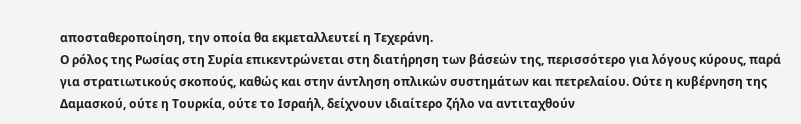αποσταθεροποίηση, την οποία θα εκμεταλλευτεί η Τεχεράνη.
Ο ρόλος της Ρωσίας στη Συρία επικεντρώνεται στη διατήρηση των βάσεών της, περισσότερο για λόγους κύρους, παρά για στρατιωτικούς σκοπούς, καθώς και στην άντληση οπλικών συστημάτων και πετρελαίου. Ούτε η κυβέρνηση της Δαμασκού, ούτε η Τουρκία, ούτε το Ισραήλ, δείχνουν ιδιαίτερο ζήλο να αντιταχθούν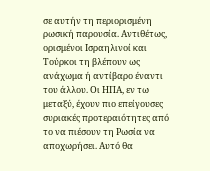σε αυτήν τη περιορισμένη ρωσική παρουσία. Αντιθέτως, ορισμένοι Ισραηλινοί και Τούρκοι τη βλέπουν ως ανάχωμα ή αντίβαρο έναντι του άλλου. Οι ΗΠΑ, εν τω μεταξύ, έχουν πιο επείγουσες συριακές προτεραιότητες από το να πιέσουν τη Ρωσία να αποχωρήσει. Αυτό θα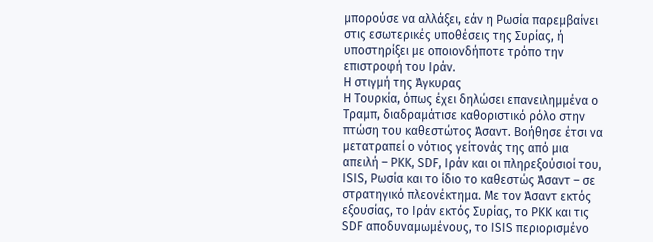μπορούσε να αλλάξει, εάν η Ρωσία παρεμβαίνει στις εσωτερικές υποθέσεις της Συρίας, ή υποστηρίξει με οποιονδήποτε τρόπο την επιστροφή του Ιράν.
Η στιγμή της Άγκυρας
Η Τουρκία, όπως έχει δηλώσει επανειλημμένα ο Τραμπ, διαδραμάτισε καθοριστικό ρόλο στην πτώση του καθεστώτος Άσαντ. Βοήθησε έτσι να μετατραπεί ο νότιος γείτονάς της από μια απειλή – PKK, SDF, Ιράν και οι πληρεξούσιοί του, ISIS, Ρωσία και το ίδιο το καθεστώς Άσαντ – σε στρατηγικό πλεονέκτημα. Με τον Άσαντ εκτός εξουσίας, το Ιράν εκτός Συρίας, το PKK και τις SDF αποδυναμωμένους, το ISIS περιορισμένο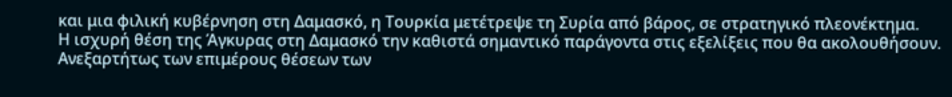και μια φιλική κυβέρνηση στη Δαμασκό, η Τουρκία μετέτρεψε τη Συρία από βάρος, σε στρατηγικό πλεονέκτημα.
Η ισχυρή θέση της Άγκυρας στη Δαμασκό την καθιστά σημαντικό παράγοντα στις εξελίξεις που θα ακολουθήσουν. Ανεξαρτήτως των επιμέρους θέσεων των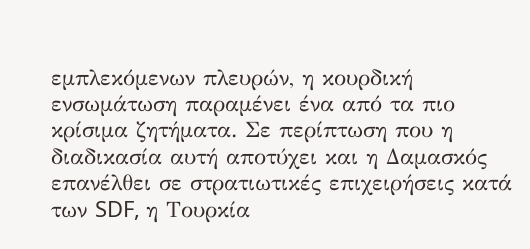εμπλεκόμενων πλευρών, η κουρδική ενσωμάτωση παραμένει ένα από τα πιο κρίσιμα ζητήματα. Σε περίπτωση που η διαδικασία αυτή αποτύχει και η Δαμασκός επανέλθει σε στρατιωτικές επιχειρήσεις κατά των SDF, η Τουρκία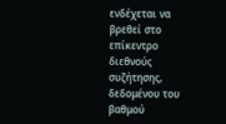ενδέχεται να βρεθεί στο επίκεντρο διεθνούς συζήτησης, δεδομένου του βαθμού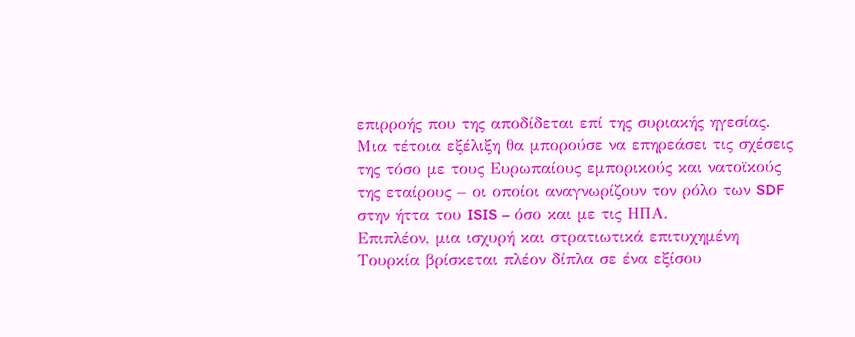επιρροής που της αποδίδεται επί της συριακής ηγεσίας. Μια τέτοια εξέλιξη θα μπορούσε να επηρεάσει τις σχέσεις της τόσο με τους Ευρωπαίους εμπορικούς και νατοϊκούς της εταίρους – οι οποίοι αναγνωρίζουν τον ρόλο των SDF στην ήττα του ISIS – όσο και με τις ΗΠΑ.
Επιπλέον, μια ισχυρή και στρατιωτικά επιτυχημένη Τουρκία βρίσκεται πλέον δίπλα σε ένα εξίσου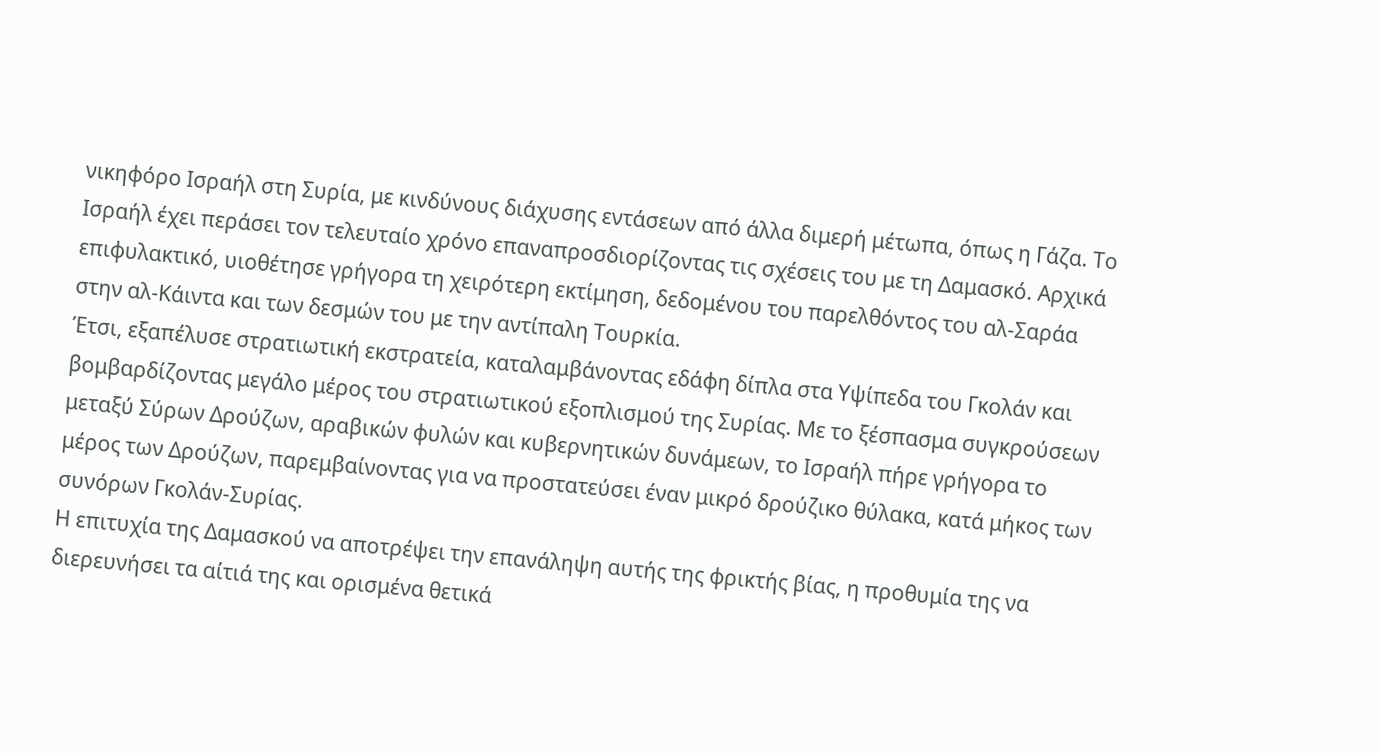νικηφόρο Ισραήλ στη Συρία, με κινδύνους διάχυσης εντάσεων από άλλα διμερή μέτωπα, όπως η Γάζα. Το Ισραήλ έχει περάσει τον τελευταίο χρόνο επαναπροσδιορίζοντας τις σχέσεις του με τη Δαμασκό. Αρχικά επιφυλακτικό, υιοθέτησε γρήγορα τη χειρότερη εκτίμηση, δεδομένου του παρελθόντος του αλ-Σαράα στην αλ-Κάιντα και των δεσμών του με την αντίπαλη Τουρκία.
Έτσι, εξαπέλυσε στρατιωτική εκστρατεία, καταλαμβάνοντας εδάφη δίπλα στα Υψίπεδα του Γκολάν και βομβαρδίζοντας μεγάλο μέρος του στρατιωτικού εξοπλισμού της Συρίας. Με το ξέσπασμα συγκρούσεων μεταξύ Σύρων Δρούζων, αραβικών φυλών και κυβερνητικών δυνάμεων, το Ισραήλ πήρε γρήγορα το μέρος των Δρούζων, παρεμβαίνοντας για να προστατεύσει έναν μικρό δρούζικο θύλακα, κατά μήκος των συνόρων Γκολάν-Συρίας.
Η επιτυχία της Δαμασκού να αποτρέψει την επανάληψη αυτής της φρικτής βίας, η προθυμία της να διερευνήσει τα αίτιά της και ορισμένα θετικά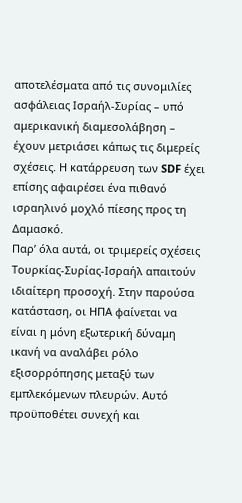αποτελέσματα από τις συνομιλίες ασφάλειας Ισραήλ-Συρίας – υπό αμερικανική διαμεσολάβηση – έχουν μετριάσει κάπως τις διμερείς σχέσεις. Η κατάρρευση των SDF έχει επίσης αφαιρέσει ένα πιθανό ισραηλινό μοχλό πίεσης προς τη Δαμασκό.
Παρ’ όλα αυτά, οι τριμερείς σχέσεις Τουρκίας-Συρίας-Ισραήλ απαιτούν ιδιαίτερη προσοχή. Στην παρούσα κατάσταση, οι ΗΠΑ φαίνεται να είναι η μόνη εξωτερική δύναμη ικανή να αναλάβει ρόλο εξισορρόπησης μεταξύ των εμπλεκόμενων πλευρών. Αυτό προϋποθέτει συνεχή και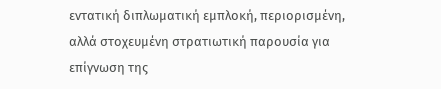εντατική διπλωματική εμπλοκή, περιορισμένη, αλλά στοχευμένη στρατιωτική παρουσία για επίγνωση της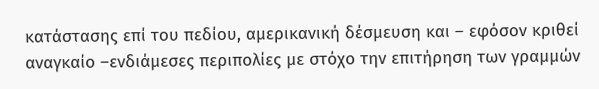κατάστασης επί του πεδίου, αμερικανική δέσμευση και – εφόσον κριθεί αναγκαίο –ενδιάμεσες περιπολίες με στόχο την επιτήρηση των γραμμών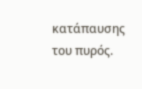κατάπαυσης του πυρός.